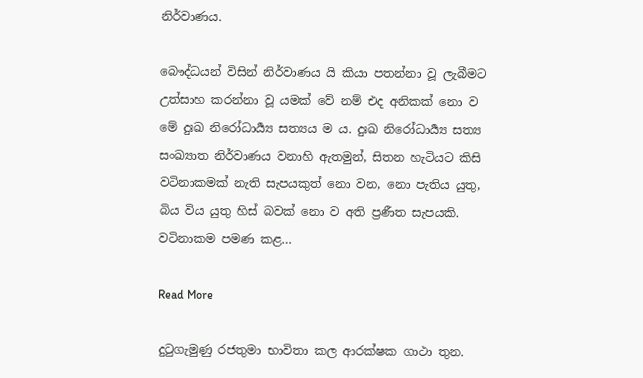නිර්වාණය.

බෞද්ධයන් විසින් නිර්වාණය යි කියා පතන්නා වූ ලැබීමට උත්සාහ කරන්නා වූ යමක් වේ නම් එද අනිකක් නො ව මේ දුඃඛ නිරෝධාර්‍ය්‍ය සත්‍යය ම ය. දුඃඛ නිරෝධාර්‍ය්‍ය සත්‍ය සංඛ්‍යාත නිර්වාණය වනාහි ඇතමුන්, සිතන හැටියට කිසි වටිනාකමක් නැති සැපයකුත් නො වන, නො පැතිය යුතු, බිය විය යුතු හිස් බවක් නො ව අති ප්‍ර‍ණීත සැපයකි. වටිනාකම පමණ කළ…

Read More

දුටුගැමුණු රජතුමා භාවිතා කල ආරක්ෂක ගාථා තුන.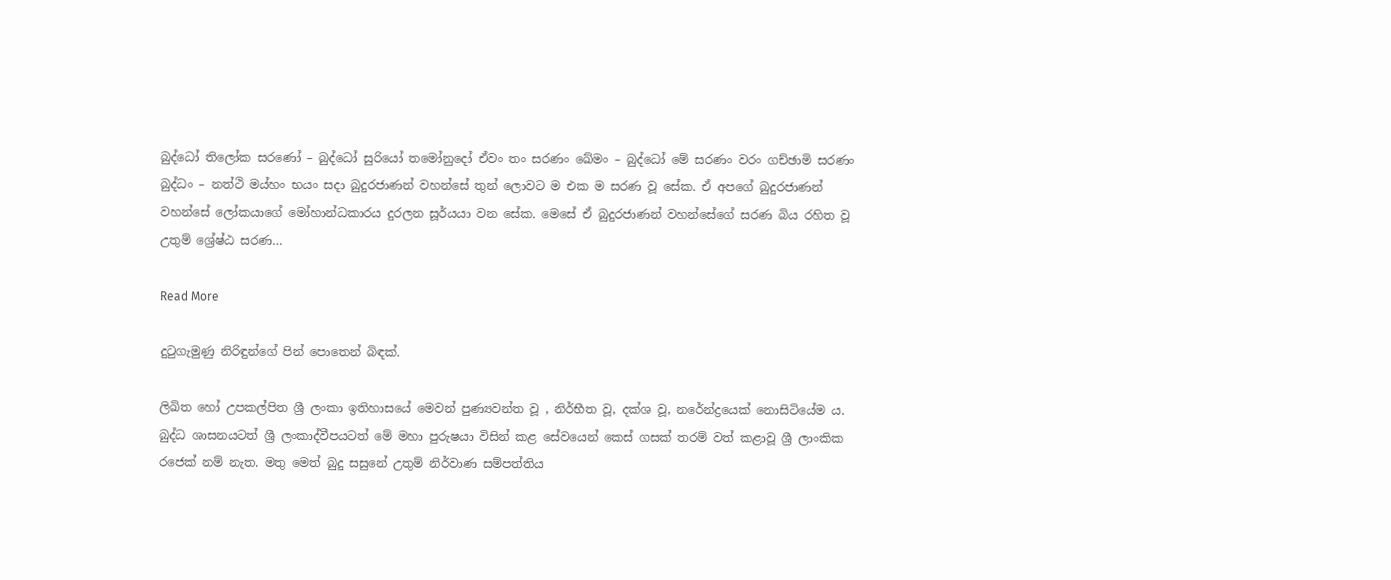බුද්ධෝ තිලෝක සරණෝ – බුද්ධෝ සුරියෝ තමෝනුදෝ ඒවං තං සරණං ඛේමං – බුද්ධෝ මේ සරණං වරං ගච්ඡාමි සරණං බුද්ධං – නත්ථි මය්හං භයං සදා බුදුරජාණන් වහන්සේ තුන් ලොවට ම එක ම සරණ වූ සේක. ඒ අපගේ බුදුරජාණන් වහන්සේ ලෝකයාගේ මෝහාන්ධකාරය දුරලන සූර්යයා වන සේක. මෙසේ ඒ බුදුරජාණන් වහන්සේගේ සරණ බිය රහිත වූ උතුම් ශ්‍රේෂ්ඨ සරණ…

Read More

දුටුගැමුණු නිරිඳුන්ගේ පින් පොතෙන් බිඳක්.

ලිඛිත හෝ උපකල්පිත ශ්‍රී ලංකා ඉතිහාසයේ මෙවන් පුණ්‍යවන්ත වූ , නිර්භීත වූ, දක්ශ වූ, නරේන්ද්‍රයෙක් නොසිටියේම ය. බුද්ධ ශාසනයටත් ශ්‍රී ලංකාද්වීපයටත් මේ මහා පුරුෂයා විසින් කළ සේවයෙන් කෙස් ගසක් තරම් වත් කළාවූ ශ්‍රී ලාංකික රජෙක් නම් නැත. මතු මෙත් බුදු සසුනේ උතුම් නිර්වාණ සම්පත්තිය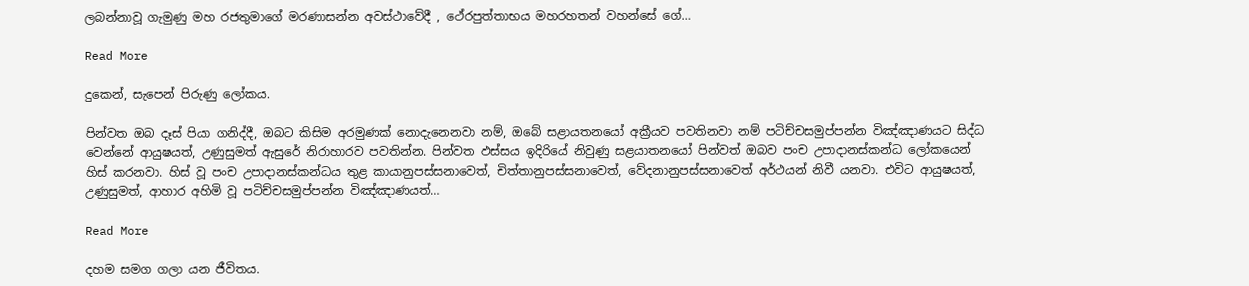ලබන්නාවූ ගැමුණු මහ රජතුමාගේ මරණාසන්න අවස්ථාවේදී , ථේරපුත්තාභය මහරහතන් වහන්සේ ගේ…

Read More

දුකෙන්, සැපෙන් පිරුණු ලෝකය.

පින්වත ඔබ දෑස් පියා ගනිද්දී, ඔබට කිසිම අරමුණක් නොදැනෙනවා නම්, ඔබේ සළායතනයෝ අක්‍රීයව පවතිනවා නම් පටිච්චසමුප්පන්න විඤ්ඤාණයට සිද්ධ වෙන්නේ ආයුෂයත්, උණුසුමත් ඇසුරේ නිරාහාරව පවතින්න. පින්වත ඵස්සය ඉදිරියේ නිවුණු සළයාතනයෝ පින්වත් ඔබව පංච උපාදානස්කන්ධ ලෝකයෙන් හිස් කරනවා. හිස් වූ පංච උපාදානස්කන්ධය තුළ කායානුපස්සනාවෙත්, චිත්තානුපස්සනාවෙත්, වේදනානුපස්සනාවෙත් අර්ථයන් නිවී යනවා. එවිට ආයුෂයත්, උණුසුමත්, ආහාර අහිමි වූ පටිච්චසමුප්පන්න විඤ්ඤාණයත්…

Read More

දහම සමග ගලා යන ජීවිතය.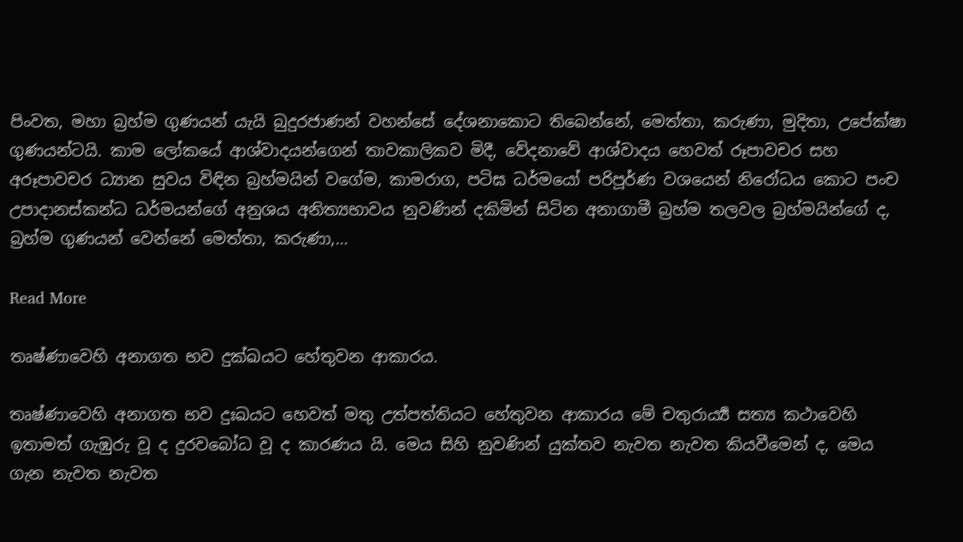පිංවත, මහා බ්‍රහ්ම ගුණයන් යැයි බුදුරජාණන් වහන්සේ දේශනාකොට තිබෙන්නේ, මෙත්තා, කරුණා, මුදිතා, උපේක්ෂා ගුණයන්ටයි. කාම ලෝකයේ ආශ්වාදයන්ගෙන් තාවකාලිකව මිදී, වේදනාවේ ආශ්වාදය හෙවත් රූපාවචර සහ අරූපාවචර ධ්‍යාන සුවය විඳින බ්‍රහ්මයින් වගේම, කාමරාග, පටිඝ ධර්මයෝ පරිපූර්ණ වශයෙන් නිරෝධය කොට පංච උපාදානස්කන්ධ ධර්මයන්ගේ අනුශය අනිත්‍යභාවය නුවණින් දකිමින් සිටින අනාගාමී බ්‍රහ්ම තලවල බ්‍රහ්මයින්ගේ ද, බ්‍රහ්ම ගුණයන් වෙන්නේ මෙත්තා, කරුණා,…

Read More

තෘෂ්ණාවෙහි අනාගත භව දුක්ඛයට හේතුවන ආකාරය.

තෘෂ්ණාවෙහි අනාගත භව දුඃඛයට හෙවත් මතු උත්පත්තියට හේතුවන ආකාරය මේ චතුරාර්‍ය්‍ය සත්‍ය කථාවෙහි ඉතාමත් ගැඹුරු වූ ද දුරවබෝධ වූ ද කාරණය යි. මෙය සිහි නුවණින් යුක්තව නැවත නැවත කියවීමෙන් ද, මෙය ගැන නැවත නැවත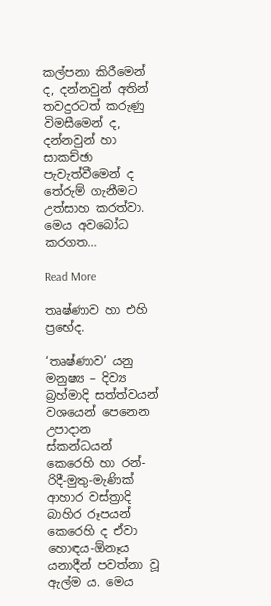කල්පනා කිරීමෙන් ද, දන්නවුන් අතින් තවදුරටත් කරුණු විමසීමෙන් ද, දන්නවුන් හා සාකච්ඡා පැවැත්වීමෙන් ද තේරුම් ගැනීමට උත්සාහ කරත්වා. මෙය අවබෝධ කරගත…

Read More

තෘෂ්ණාව හා එහි ප්‍රභේද.

‘තෘෂ්ණාව’ යනු මනුෂ්‍ය – දිව්‍ය බ්‍ර‍හ්මාදි සත්ත්වයන් වශයෙන් පෙනෙන උපාදාන ස්කන්ධයන් කෙරෙහි හා රන්-රිදී-මුතු-මැණික් ආහාර වස්ත්‍රාදි බාහිර රූපයන් කෙරෙහි ද ඒවා හොඳය-ඕනෑය යනාදීන් පවත්නා වූ ඇල්ම ය. මෙය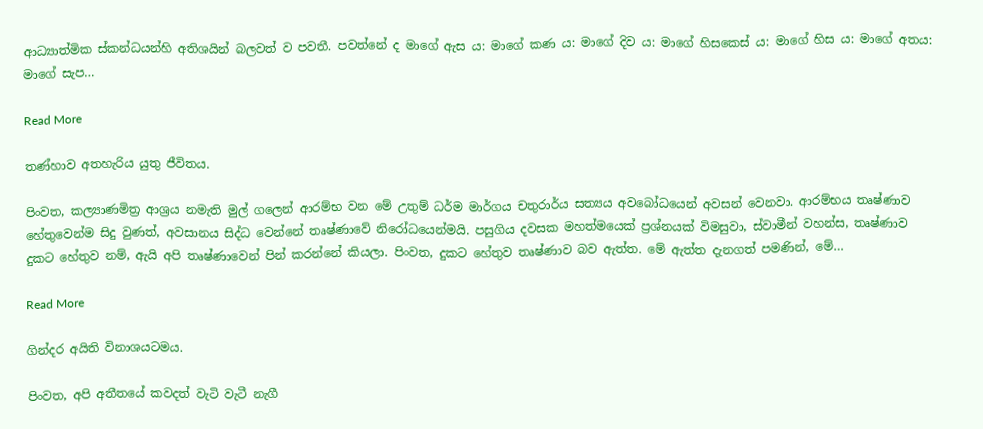ආධ්‍යාත්මික ස්කන්ධයන්හි අතිශයින් බලවත් ව පවතී. පවත්නේ ද මාගේ ඇස ය: මාගේ කණ ය: මාගේ දිව ය: මාගේ හිසකෙස් ය: මාගේ හිස ය: මාගේ අතය: මාගේ සැප…

Read More

තණ්හාව අතහැරිය යුතු ජීවිතය.

පිංවත, කල්‍යාණමිත්‍ර ආශ්‍රය නමැති මුල් ගලෙන් ආරම්භ වන මේ උතුම් ධර්ම මාර්ගය චතුරාර්ය සත්‍යය අවබෝධයෙන් අවසන් වෙනවා. ආරම්භය තෘෂ්ණාව හේතුවෙන්ම සිදු වුණත්, අවසානය සිද්ධ වෙන්නේ තෘෂ්ණාවේ නිරෝධයෙන්මයි. පසුගිය දවසක මහත්මයෙක් ප්‍රශ්නයක් විමසුවා, ස්වාමීන් වහන්ස, තෘෂ්ණාව දුකට හේතුව නම්, ඇයි අපි තෘෂ්ණාවෙන් පින් කරන්නේ කියලා. පිංවත, දුකට හේතුව තෘෂ්ණාව බව ඇත්ත. මේ ඇත්ත දැනගත් පමණින්, මේ…

Read More

ගින්දර අයිති විනාශයටමය.

පිංවත, අපි අතීතයේ කවදත් වැටි වැටී නැගී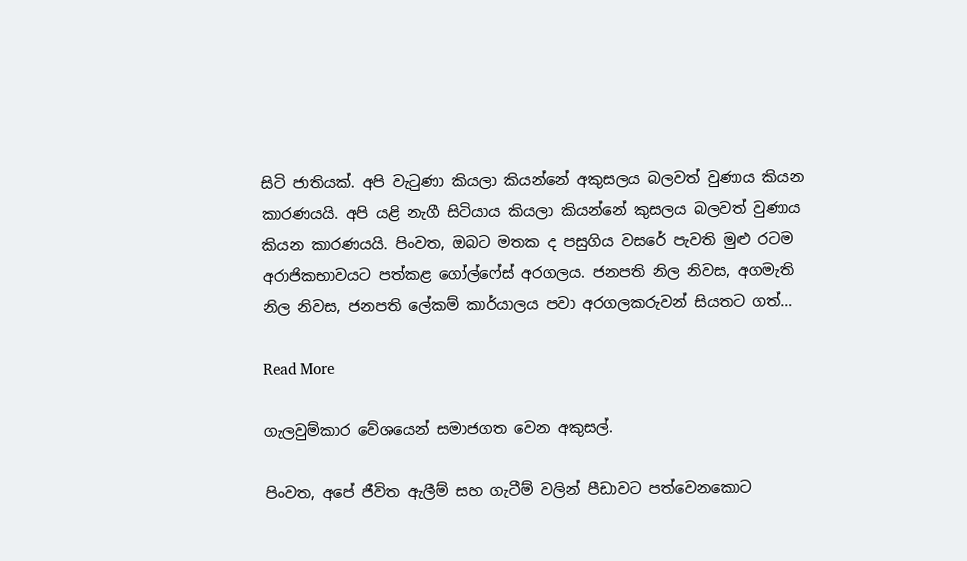සිටි ජාතියක්. අපි වැටුණා කියලා කියන්නේ අකුසලය බලවත් වුණාය කියන කාරණයයි. අපි යළි නැගී සිටියාය කියලා කියන්නේ කුසලය බලවත් වුණාය කියන කාරණයයි. පිංවත, ඔබට මතක ද පසුගිය වසරේ පැවති මුළු රටම අරාජිකභාවයට පත්කළ ගෝල්ෆේස් අරගලය. ජනපති නිල නිවස, අගමැති නිල නිවස, ජනපති ලේකම් කාර්යාලය පවා අරගලකරුවන් සියතට ගත්…

Read More

ගැලවුම්කාර වේශයෙන් සමාජගත වෙන අකුසල්.

පිංවත, අපේ ජීවිත ඇලීම් සහ ගැටීම් වලින් පීඩාවට පත්වෙනකොට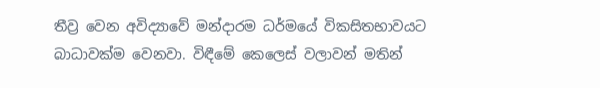තීව්‍ර වෙන අවිද්‍යාවේ මන්දාරම ධර්මයේ විකසිතභාවයට බාධාවක්ම වෙනවා. විඳීමේ කෙලෙස් වලාවන් මතින්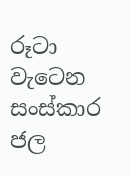රූටා වැටෙන සංස්කාර ජල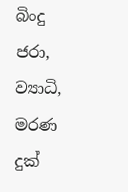බිංදු ජරා, ව්‍යාධි, මරණ දුක්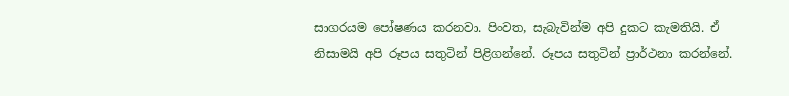සාගරයම පෝෂණය කරනවා. පිංවත, සැබැවින්ම අපි දුකට කැමතියි. ඒ නිසාමයි අපි රූපය සතුටින් පිළිගන්නේ. රූපය සතුටින් ප්‍රාර්ථනා කරන්නේ.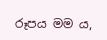රූපය මම ය,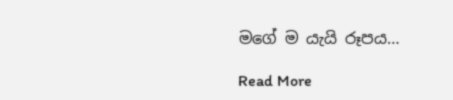මගේ ම යැයි රූපය…

Read More